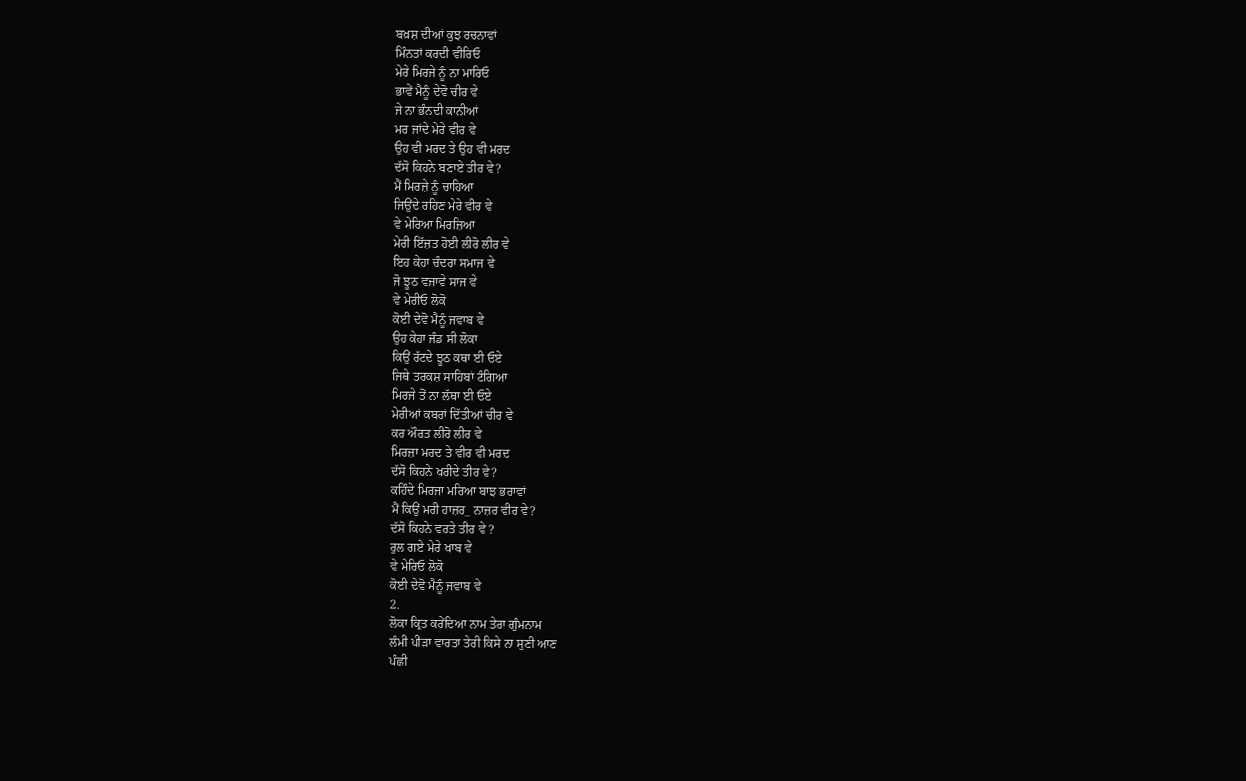ਬਖ਼ਸ਼ ਦੀਆਂ ਕੁਝ ਰਚਨਾਵਾਂ
ਮਿੰਨਤਾਂ ਕਰਦੀ ਵੀਰਿਓ
ਮੇਰੇ ਮਿਰਜੇ ਨੂੰ ਨਾ ਮਾਰਿਓ
ਭਾਵੇਂ ਮੈਨੂੰ ਦੇਵੋ ਚੀਰ ਵੇ
ਜੇ ਨਾ ਭੰਨਦੀ ਕਾਨੀਆਂ
ਮਰ ਜਾਂਦੇ ਮੇਰੇ ਵੀਰ ਵੇ
ਉਹ ਵੀ ਮਰਦ ਤੇ ਉਹ ਵੀ ਮਰਦ
ਦੱਸੋ ਕਿਹਨੇ ਬਣਾਏ ਤੀਰ ਵੇ?
ਮੈਂ ਮਿਰਜ਼ੇ ਨੂੰ ਚਾਹਿਆ
ਜਿਉਂਦੇ ਰਹਿਣ ਮੇਰੇ ਵੀਰ ਵੇ
ਵੇ ਮੇਰਿਆ ਮਿਰਜ਼ਿਆ
ਮੇਰੀ ਇੱਜ਼ਤ ਹੋਈ ਲੀਰੋ ਲੀਰ ਵੇ
ਇਹ ਕੇਹਾ ਚੰਦਰਾ ਸਮਾਜ ਵੇ
ਜੋ ਝੂਠ ਵਜਾਵੇ ਸਾਜ ਵੇ
ਵੇ ਮੇਰੀਓ ਲੋਕੋ
ਕੋਈ ਦੇਵੋ ਮੈਨੂੰ ਜਵਾਬ ਵੇ
ਉਹ ਕੇਹਾ ਜੰਡ ਸੀ ਲੋਕਾ
ਕਿਉਂ ਰੱਟਦੇ ਝੂਠ ਕਥਾ ਈ ਓਏ
ਜਿਥੇ ਤਰਕਸ਼ ਸਾਹਿਬਾਂ ਟੰਗਿਆ
ਮਿਰਜੇ ਤੋਂ ਨਾ ਲੱਥਾ ਈ ਓਏ
ਮੇਰੀਆਂ ਕਬਰਾਂ ਦਿੱਤੀਆਂ ਚੀਰ ਵੇ
ਕਰ ਔਰਤ ਲੀਰੋ ਲੀਰ ਵੇ
ਮਿਰਜ਼ਾ ਮਰਦ ਤੇ ਵੀਰ ਵੀ ਮਰਦ
ਦੱਸੋ ਕਿਹਨੇ ਖਰੀਦੇ ਤੀਰ ਵੇ?
ਕਹਿੰਦੇ ਮਿਰਜਾ ਮਰਿਆ ਬਾਝ ਭਰਾਵਾਂ
ਮੈਂ ਕਿਉਂ ਮਰੀ ਹਾਜ਼ਰ_ ਨਾਜ਼ਰ ਵੀਰ ਵੇ?
ਦੱਸੋ ਕਿਹਨੇ ਵਰਤੇ ਤੀਰ ਵੇ ?
ਰੁਲ ਗਏ ਮੇਰੇ ਖਾਬ ਵੇ
ਵੇ ਮੇਰਿਓ ਲੋਕੋ
ਕੋਈ ਦੇਵੋ ਮੈਨੂੰ ਜਵਾਬ ਵੇ
2.
ਲੋਕਾ ਕ੍ਰਿਤ ਕਰੇਂਦਿਆ ਨਾਮ ਤੇਰਾ ਗੁੰਮਨਾਮ
ਲੰਮੀ ਪੀੜਾ ਵਾਰਤਾ ਤੇਰੀ ਕਿਸੇ ਨਾ ਸੁਣੀ ਆਣ
ਪੰਛੀ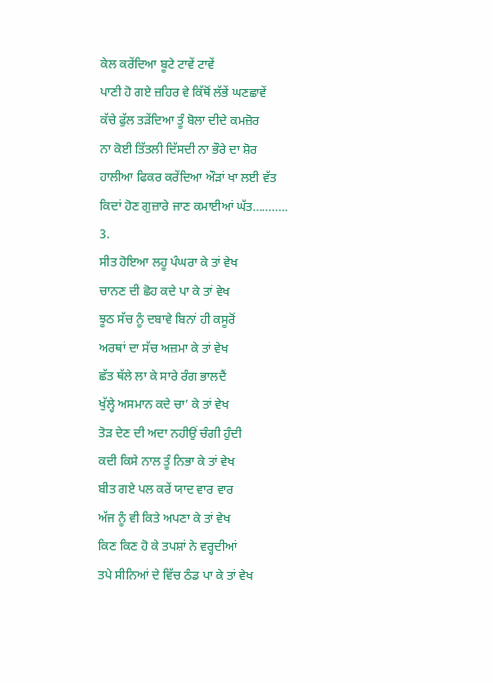ਕੇਲ ਕਰੇਂਦਿਆ ਬੂਟੇ ਟਾਵੇਂ ਟਾਵੇਂ
ਪਾਣੀ ਹੋ ਗਏ ਜ਼ਹਿਰ ਵੇ ਕਿੱਥੋਂ ਲੱਭੇਂ ਘਣਛਾਵੇਂ
ਕੱਚੇ ਫੁੱਲ ਤੜੇਂਦਿਆ ਤੂੰ ਬੋਲਾ ਦੀਦੇ ਕਮਜ਼ੋਰ
ਨਾ ਕੋਈ ਤਿੱਤਲੀ ਦਿੱਸਦੀ ਨਾ ਭੌਰੇ ਦਾ ਸ਼ੋਰ
ਹਾਲੀਆ ਫਿਕਰ ਕਰੇਂਦਿਆ ਔੜਾਂ ਖਾ ਲਈ ਵੱਤ
ਕਿਦਾਂ ਹੋਣ ਗੁਜ਼ਾਰੇ ਜਾਣ ਕਮਾਈਆਂ ਘੱਤ………..
3.
ਸੀਤ ਹੋਇਆ ਲਹੂ ਪੰਘਰਾ ਕੇ ਤਾਂ ਵੇਖ
ਚਾਨਣ ਦੀ ਛੋਹ ਕਦੇ ਪਾ ਕੇ ਤਾਂ ਵੇਖ
ਝੂਠ ਸੱਚ ਨੂੰ ਦਬਾਵੇ ਬਿਨਾਂ ਹੀ ਕਸੂਰੋਂ
ਅਰਥਾਂ ਦਾ ਸੱਚ ਅਜ਼ਮਾ ਕੇ ਤਾਂ ਵੇਖ
ਛੱਤ ਥੱਲੇ ਲਾ ਕੇ ਸਾਰੇ ਰੰਗ ਭਾਲਦੈਂ
ਖੁੱਲ੍ਹੇ ਅਸਮਾਨ ਕਦੇ ਚਾ’ ਕੇ ਤਾਂ ਵੇਖ
ਤੋੜ ਦੇਣ ਦੀ ਅਦਾ ਨਹੀਉਂ ਚੰਗੀ ਹੁੰਦੀ
ਕਦੀ ਕਿਸੇ ਨਾਲ ਤੂੰ ਨਿਭਾ ਕੇ ਤਾਂ ਵੇਖ
ਬੀਤ ਗਏ ਪਲ ਕਰੇਂ ਯਾਦ ਵਾਰ ਵਾਰ
ਅੱਜ ਨੂੰ ਵੀ ਕਿਤੇ ਅਪਣਾ ਕੇ ਤਾਂ ਵੇਖ
ਕਿਣ ਕਿਣ ਹੋ ਕੇ ਤਪਸ਼ਾਂ ਨੇ ਵਰ੍ਹਦੀਆਂ
ਤਪੇ ਸੀਨਿਆਂ ਦੇ ਵਿੱਚ ਠੰਡ ਪਾ ਕੇ ਤਾਂ ਵੇਖ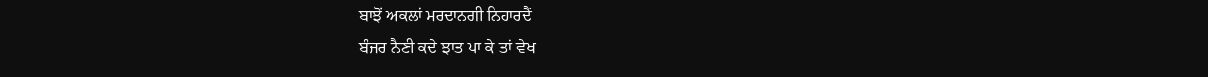ਬਾਝੋਂ ਅਕਲਾਂ ਮਰਦਾਨਗੀ ਨਿਹਾਰਦੈਂ
ਬੰਜਰ ਨੈਣੀ ਕਦੇ ਝਾਤ ਪਾ ਕੇ ਤਾਂ ਵੇਖ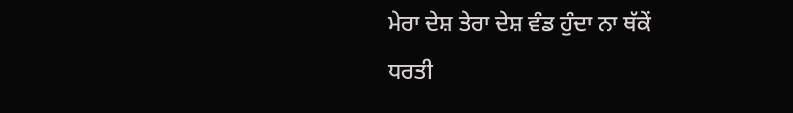ਮੇਰਾ ਦੇਸ਼ ਤੇਰਾ ਦੇਸ਼ ਵੰਡ ਹੁੰਦਾ ਨਾ ਥੱਕੇਂ
ਧਰਤੀ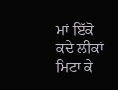ਮਾਂ ਇੱਕੋ ਕਦੇ ਲੀਕਾਂ ਮਿਟਾ ਕੇ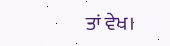ਤਾਂ ਵੇਖ।